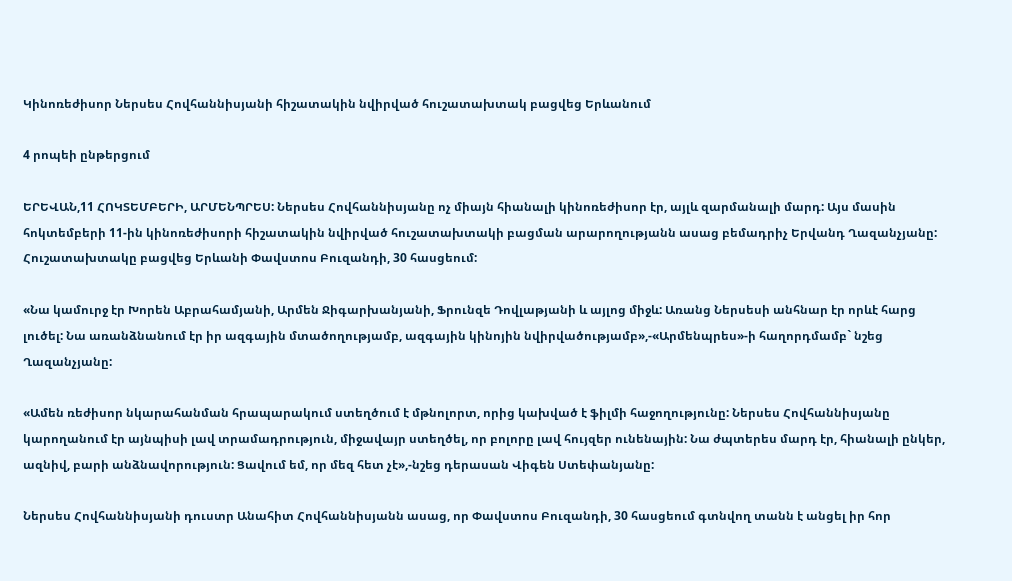Կինոռեժիսոր Ներսես Հովհաննիսյանի հիշատակին նվիրված հուշատախտակ բացվեց Երևանում

4 րոպեի ընթերցում

ԵՐԵՎԱՆ,11 ՀՈԿՏԵՄԲԵՐԻ, ԱՐՄԵՆՊՐԵՍ: Ներսես Հովհաննիսյանը ոչ միայն հիանալի կինոռեժիսոր էր, այլև զարմանալի մարդ: Այս մասին հոկտեմբերի 11-ին կինոռեժիսորի հիշատակին նվիրված հուշատախտակի բացման արարողությանն ասաց բեմադրիչ Երվանդ Ղազանչյանը: Հուշատախտակը բացվեց Երևանի Փավստոս Բուզանդի, 30 հասցեում:

«Նա կամուրջ էր Խորեն Աբրահամյանի, Արմեն Ջիգարխանյանի, Ֆրունզե Դովլաթյանի և այլոց միջև: Առանց Ներսեսի անհնար էր որևէ հարց լուծել: Նա առանձնանում էր իր ազգային մտածողությամբ, ազգային կինոյին նվիրվածությամբ»,-«Արմենպրես»-ի հաղորդմամբ` նշեց Ղազանչյանը:

«Ամեն ռեժիսոր նկարահանման հրապարակում ստեղծում է մթնոլորտ, որից կախված է ֆիլմի հաջողությունը: Ներսես Հովհաննիսյանը կարողանում էր այնպիսի լավ տրամադրություն, միջավայր ստեղծել, որ բոլորը լավ հույզեր ունենային: Նա ժպտերես մարդ էր, հիանալի ընկեր, ազնիվ, բարի անձնավորություն: Ցավում եմ, որ մեզ հետ չէ»,-նշեց դերասան Վիգեն Ստեփանյանը:

Ներսես Հովհաննիսյանի դուստր Անահիտ Հովհաննիսյանն ասաց, որ Փավստոս Բուզանդի, 30 հասցեում գտնվող տանն է անցել իր հոր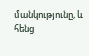մանկությունը, և հենց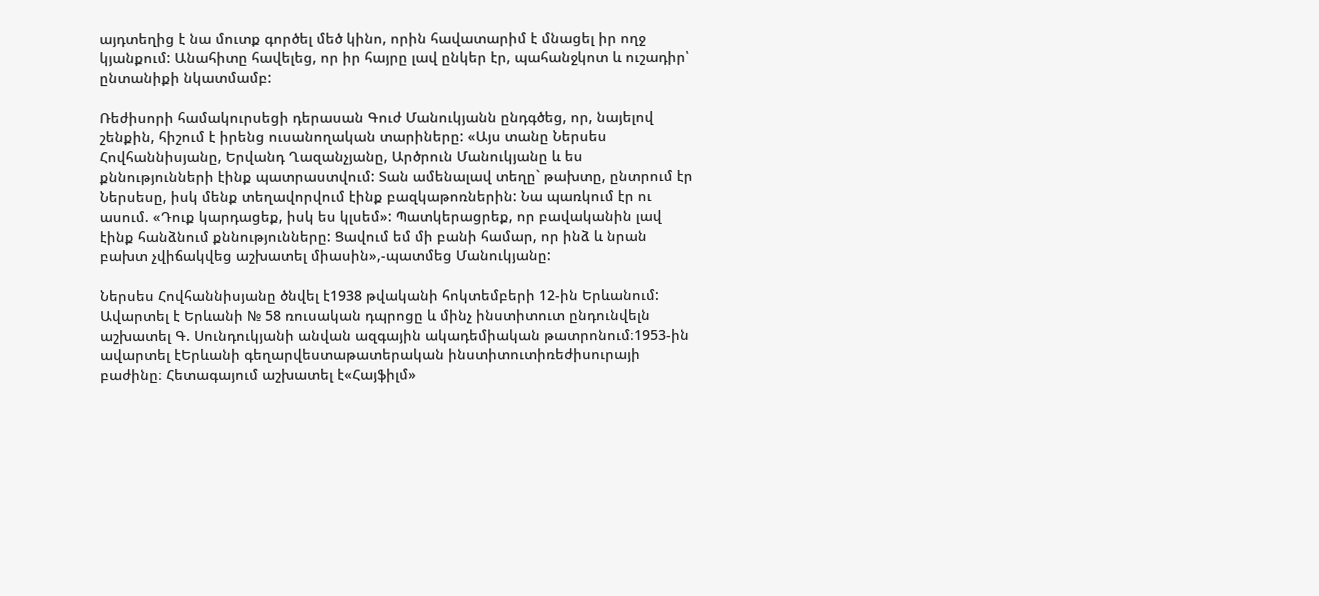այդտեղից է նա մուտք գործել մեծ կինո, որին հավատարիմ է մնացել իր ողջ կյանքում: Անահիտը հավելեց, որ իր հայրը լավ ընկեր էր, պահանջկոտ և ուշադիր՝ ընտանիքի նկատմամբ:

Ռեժիսորի համակուրսեցի դերասան Գուժ Մանուկյանն ընդգծեց, որ, նայելով շենքին, հիշում է իրենց ուսանողական տարիները: «Այս տանը Ներսես Հովհաննիսյանը, Երվանդ Ղազանչյանը, Արծրուն Մանուկյանը և ես քննությունների էինք պատրաստվում: Տան ամենալավ տեղը` թախտը, ընտրում էր Ներսեսը, իսկ մենք տեղավորվում էինք բազկաթոռներին: Նա պառկում էր ու ասում. «Դուք կարդացեք, իսկ ես կլսեմ»: Պատկերացրեք, որ բավականին լավ էինք հանձնում քննությունները: Ցավում եմ մի բանի համար, որ ինձ և նրան բախտ չվիճակվեց աշխատել միասին»,-պատմեց Մանուկյանը:

Ներսես Հովհաննիսյանը ծնվել է1938 թվականի հոկտեմբերի 12-ին Երևանում: Ավարտել է Երևանի № 58 ռուսական դպրոցը և մինչ ինստիտուտ ընդունվելն աշխատել Գ. Սունդուկյանի անվան ազգային ակադեմիական թատրոնում։1953-ին ավարտել էԵրևանի գեղարվեստաթատերական ինստիտուտիռեժիսուրայի բաժինը։ Հետագայում աշխատել է«Հայֆիլմ»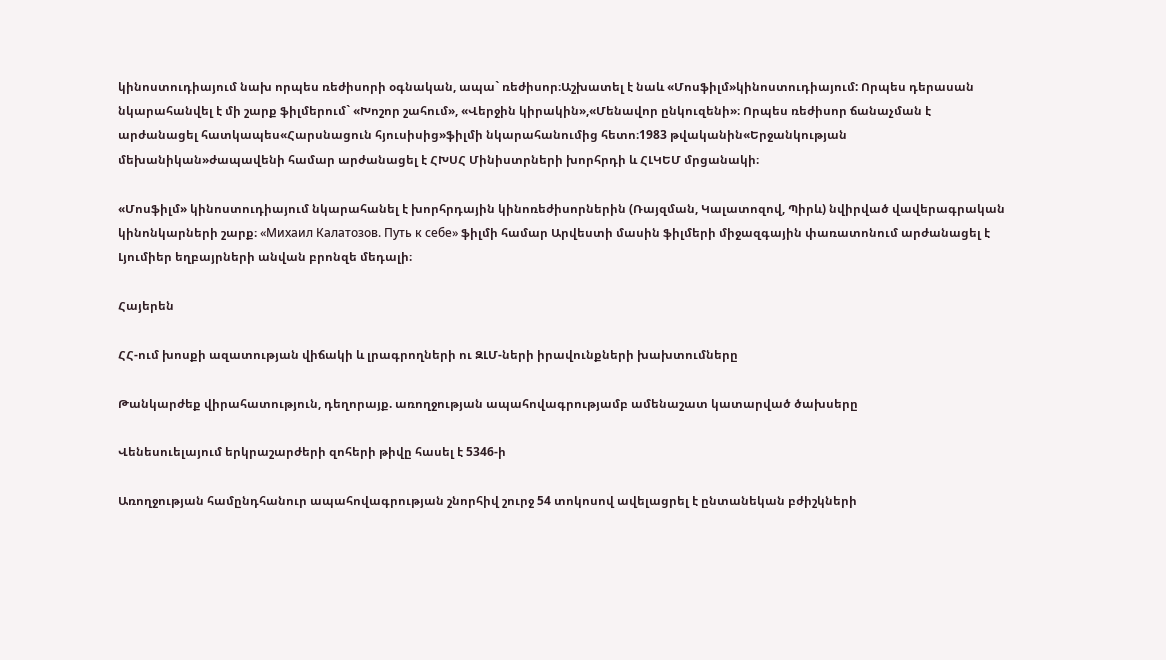կինոստուդիայում նախ որպես ռեժիսորի օգնական, ապա` ռեժիսոր։Աշխատել է նաև «Մոսֆիլմ»կինոստուդիայում: Որպես դերասան նկարահանվել է մի շարք ֆիլմերում` «Խոշոր շահում», «Վերջին կիրակին»,«Մենավոր ընկուզենի»։ Որպես ռեժիսոր ճանաչման է արժանացել հատկապես«Հարսնացուն հյուսիսից»ֆիլմի նկարահանումից հետո։1983 թվականին«Երջանկության մեխանիկան»ժապավենի համար արժանացել է ՀԽՍՀ Մինիստրների խորհրդի և ՀԼԿԵՄ մրցանակի։

«Մոսֆիլմ» կինոստուդիայում նկարահանել է խորհրդային կինոռեժիսորներին (Ռայզման, Կալատոզով, Պիրև) նվիրված վավերագրական կինոնկարների շարք։ «Михаил Калатозов. Путь к себе» ֆիլմի համար Արվեստի մասին ֆիլմերի միջազգային փառատոնում արժանացել է Լյումիեր եղբայրների անվան բրոնզե մեդալի։

Հայերեն

ՀՀ-ում խոսքի ազատության վիճակի և լրագրողների ու ԶԼՄ-ների իրավունքների խախտումները

Թանկարժեք վիրահատություն, դեղորայք. առողջության ապահովագրությամբ ամենաշատ կատարված ծախսերը

Վենեսուելայում երկրաշարժերի զոհերի թիվը հասել է 5346-ի

Առողջության համընդհանուր ապահովագրության շնորհիվ շուրջ 54 տոկոսով ավելացրել է ընտանեկան բժիշկների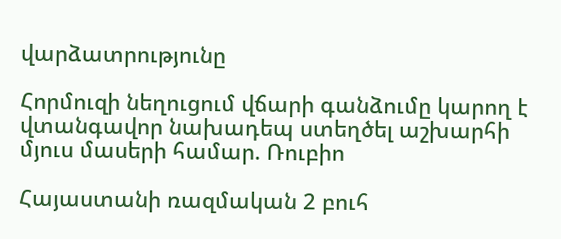վարձատրությունը

Հորմուզի նեղուցում վճարի գանձումը կարող է վտանգավոր նախադեպ ստեղծել աշխարհի մյուս մասերի համար. Ռուբիո

Հայաստանի ռազմական 2 բուհ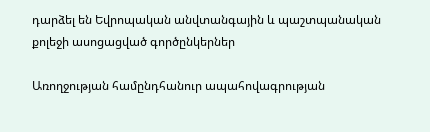դարձել են Եվրոպական անվտանգային և պաշտպանական քոլեջի ասոցացված գործընկերներ

Առողջության համընդհանուր ապահովագրության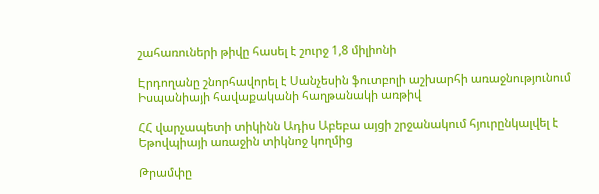շահառուների թիվը հասել է շուրջ 1,8 միլիոնի

Էրդողանը շնորհավորել է Սանչեսին ֆուտբոլի աշխարհի առաջնությունում Իսպանիայի հավաքականի հաղթանակի առթիվ

ՀՀ վարչապետի տիկինն Ադիս Աբեբա այցի շրջանակում հյուրընկալվել է Եթովպիայի առաջին տիկնոջ կողմից

Թրամփը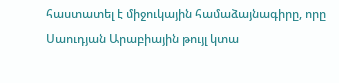հաստատել է միջուկային համաձայնագիրը, որը Սաուդյան Արաբիային թույլ կտա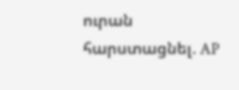ուրան հարստացնել. AP